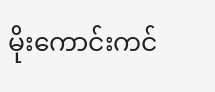မိုးကောင်းကင်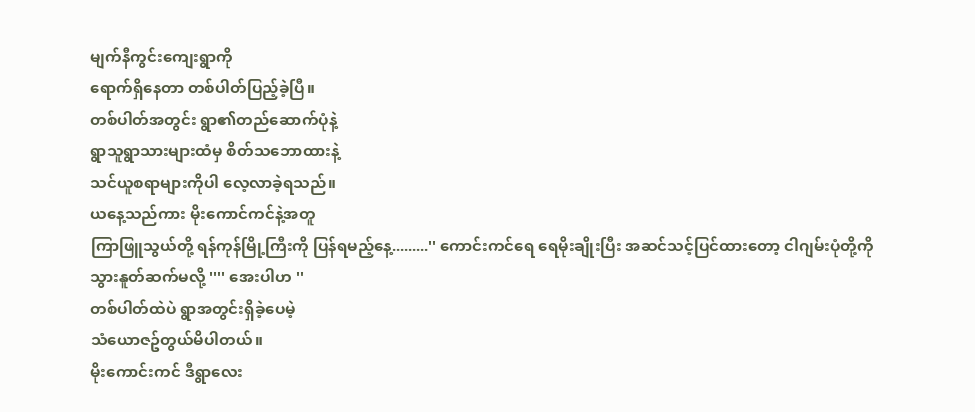မျက်နီကွင်းကျေးရွာကို
ရောက်ရှိနေတာ တစ်ပါတ်ပြည့်ခဲ့ပြီ။
တစ်ပါတ်အတွင်း ရွာ၏တည်ဆောက်ပုံနဲ့
ရွာသူရွာသားများထံမှ စိတ်သဘောထားနဲ့
သင်ယူစရာများကိုပါ လေ့လာခဲ့ရသည်။
ယနေ့သည်ကား မိုးကောင်ကင်နဲ့အတူ
ကြာဖြူသွယ်တို့ ရန်ကုန်မြို့ကြီးကို ပြန်ရမည့်နေ့.........'' ကောင်းကင်ရေ ရေမိုးချိုးပြီး အဆင်သင့်ပြင်ထားတော့ ငါဂျမ်းပုံတို့ကို
သွားနူတ်ဆက်မလို့ '''' အေးပါဟ ''
တစ်ပါတ်ထဲပဲ ရွာအတွင်းရှိခဲ့ပေမဲ့
သံယောဇဥ်တွယ်မိပါတယ်။
မိုးကောင်းကင် ဒီရွာလေး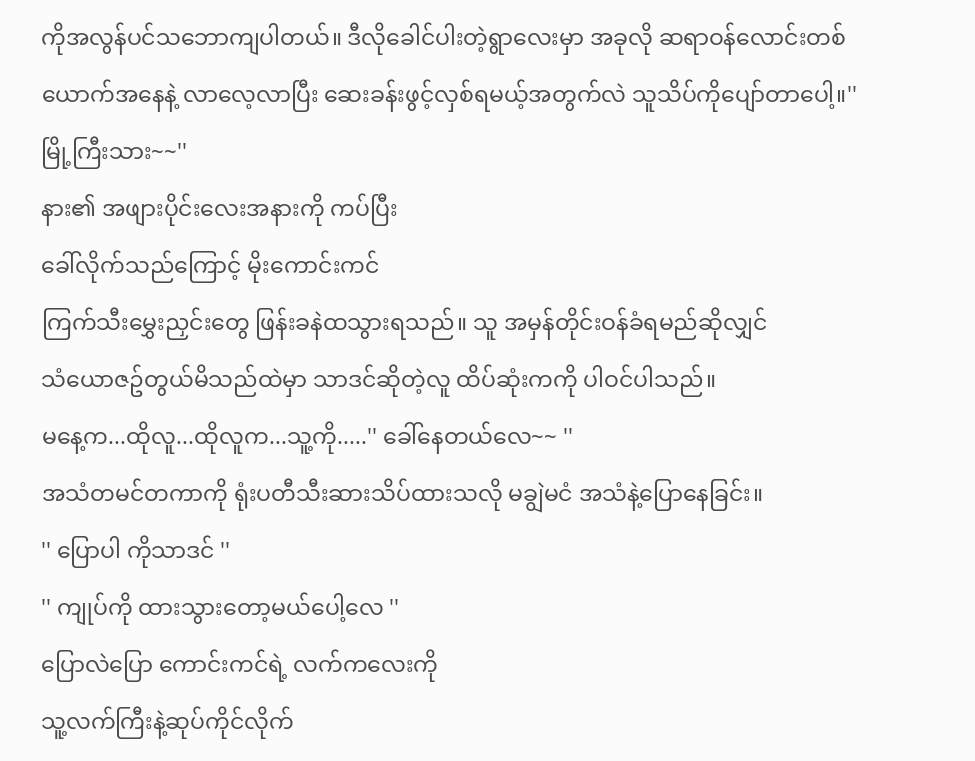ကိုအလွန်ပင်သဘောကျပါတယ်။ ဒီလိုခေါင်ပါးတဲ့ရွာလေးမှာ အခုလို ဆရာဝန်လောင်းတစ်ယောက်အနေနဲ့ လာလေ့လာပြီး ဆေးခန်းဖွင့်လှစ်ရမယ့်အတွက်လဲ သူသိပ်ကိုပျော်တာပေါ့။'' မြို့ကြီးသား~~''
နား၏ အဖျားပိုင်းလေးအနားကို ကပ်ပြီး
ခေါ်လိုက်သည်ကြောင့် မိုးကောင်းကင်
ကြက်သီးမွှေးညှင်းတွေ ဖြန်းခနဲထသွားရသည်။ သူ အမှန်တိုင်းဝန်ခံရမည်ဆိုလျှင်
သံယောဇဥ်တွယ်မိသည်ထဲမှာ သာဒင်ဆိုတဲ့လူ ထိပ်ဆုံးကကို ပါဝင်ပါသည်။
မနေ့က...ထိုလူ...ထိုလူက...သူ့ကို.....'' ခေါ်နေတယ်လေ~~ ''
အသံတမင်တကာကို ရုံးပတီသီးဆားသိပ်ထားသလို မချွဲမငံ အသံနဲ့ပြောနေခြင်း။
'' ပြောပါ ကိုသာဒင် ''
'' ကျုပ်ကို ထားသွားတော့မယ်ပေါ့လေ ''
ပြောလဲပြော ကောင်းကင်ရဲ့ လက်ကလေးကို
သူ့လက်ကြီးနဲ့ဆုပ်ကိုင်လိုက်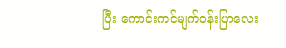ပြီး ကောင်းကင်မျက်ဝန်းပြာလေး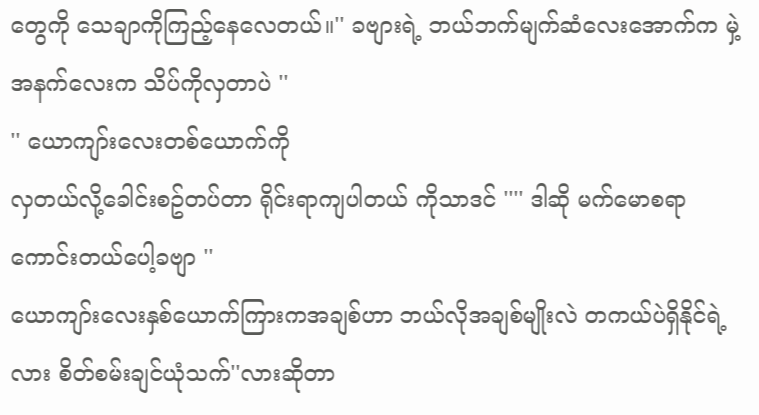တွေကို သေချာကိုကြည့်နေလေတယ်။'' ခဗျားရဲ့ ဘယ်ဘက်မျက်ဆံလေးအောက်က မှဲ့အနက်လေးက သိပ်ကိုလှတာပဲ ''
'' ယောကျာ်းလေးတစ်ယောက်ကို
လှတယ်လို့ခေါင်းစဥ်တပ်တာ ရိုင်းရာကျပါတယ် ကိုသာဒင် '''' ဒါဆို မက်မောစရာကောင်းတယ်ပေါ့ခဗျာ ''
ယောကျာ်းလေးနှစ်ယောက်ကြားကအချစ်ဟာ ဘယ်လိုအချစ်မျိုးလဲ တကယ်ပဲရှိနိုင်ရဲ့လား စိတ်စမ်းချင်ယုံသက်''လားဆိုတာ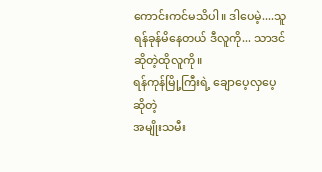ကောင်းကင်မသိပါ။ ဒါပေမဲ့....သူရန်ခုန်မိနေတယ် ဒီလူကို... သာဒင် ဆိုတဲ့ထိုလူကို။
ရန်ကုန်မြို့ကြီးရဲ့ ချောပေ့လှပေ့ဆိုတဲ့
အမျိုးသမီး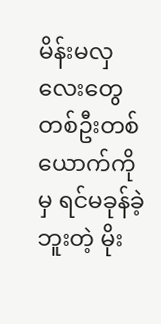မိန်းမလှလေးတွေ တစ်ဦးတစ်ယောက်ကိုမှ ရင်မခုန်ခဲ့ဘူးတဲ့ မိုး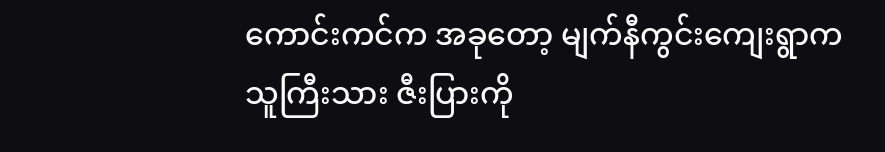ကောင်းကင်က အခုတော့ မျက်နီကွင်းကျေးရွာက
သူကြီးသား ဇီးပြားကို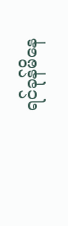ရင်ခုန်မိနေ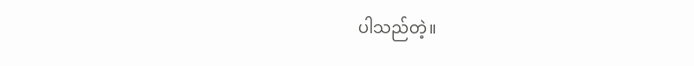ပါသည်တဲ့။